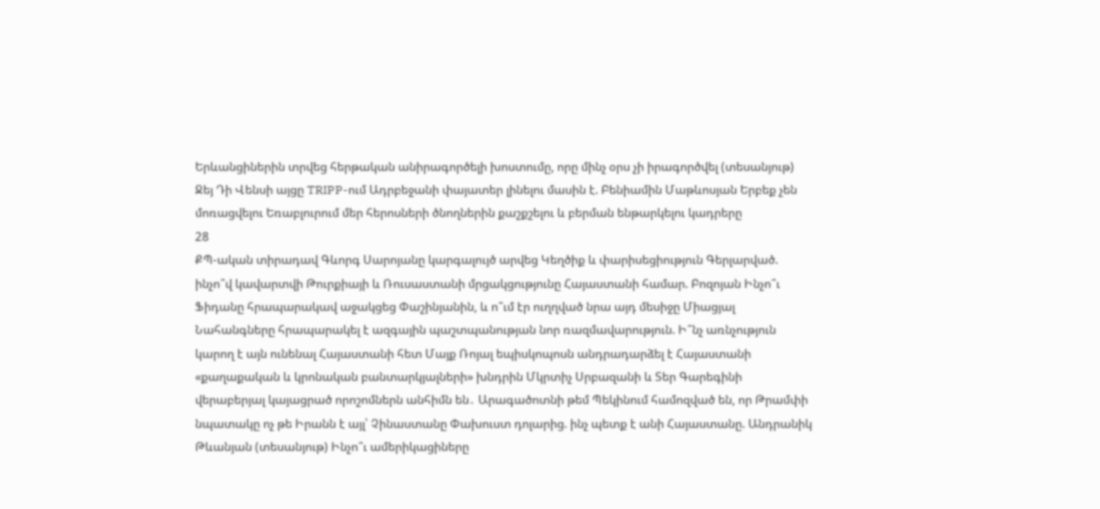Երևանցիներին տրվեց հերթական անիրագործելի խոստումը, որը մինչ օրս չի իրագործվել (տեսանյութ) Ջեյ Դի Վենսի այցը TRIPP-ում Ադրբեջանի փայատեր լինելու մասին է. Բենիամին Մաթևոսյան Երբեք չեն մոռացվելու Եռաբլուրում մեր հերոսների ծնողներին քաշքշելու և բերման ենթարկելու կադրերը
28
ՔՊ-ական տիրադավ Գևորգ Սարոյանը կարգալույծ արվեց Կեղծիք և փարիսեցիություն Գերլարված. ինչո՞վ կավարտվի Թուրքիայի և Ռուսաստանի մրցակցությունը Հայաստանի համար. Բոզոյան Ինչո՞ւ Ֆիդանը հրապարակավ աջակցեց Փաշինյանին, և ո՞ւմ էր ուղղված նրա այդ մեսիջը Միացյալ Նահանգները հրապարակել է ազգային պաշտպանության նոր ռազմավարություն. Ի՞նչ առնչություն կարող է այն ունենալ Հայաստանի հետ Մայք Ռոյալ եպիսկոպոսն անդրադարձել է Հայաստանի «քաղաքական և կրոնական բանտարկյալների» խնդրին Մկրտիչ Սրբազանի և Տեր Գարեգինի վերաբերյալ կայացրած որոշոմներն անհիմն են․ Արագածոտնի թեմ Պեկինում համոզված են, որ Թրամփի նպատակը ոչ թե Իրանն է այլ՝ Չինաստանը Փախուստ դոլարից. ինչ պետք է անի Հայաստանը. Անդրանիկ Թևանյան (տեսանյութ) Ինչո՞ւ ամերիկացիները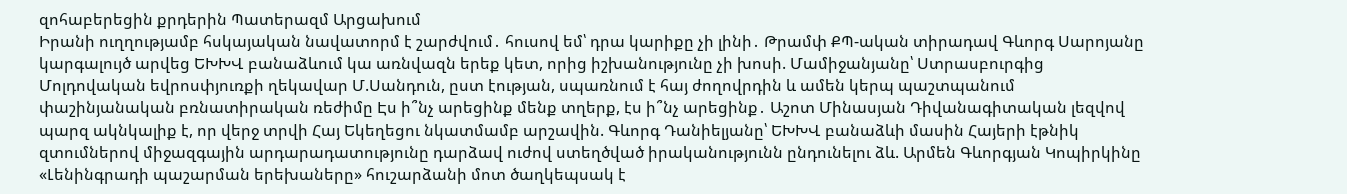զոհաբերեցին քրդերին Պատերազմ Արցախում
Իրանի ուղղությամբ հսկայական նավատորմ է շարժվում․ հուսով եմ՝ դրա կարիքը չի լինի․ Թրամփ ՔՊ-ական տիրադավ Գևորգ Սարոյանը կարգալույծ արվեց ԵԽԽՎ բանաձևում կա առնվազն երեք կետ, որից իշխանությունը չի խոսի. Մամիջանյանը՝ Ստրասբուրգից Մոլդովական եվրոսփյուռքի ղեկավար Մ.Սանդուն, ըստ էության, սպառնում է հայ ժողովրդին և ամեն կերպ պաշտպանում փաշինյանական բռնատիրական ռեժիմը Էս ի՞նչ արեցինք մենք տղերք, էս ի՞նչ արեցինք․ Աշոտ Մինասյան Դիվանագիտական լեզվով պարզ ակնկալիք է, որ վերջ տրվի Հայ Եկեղեցու նկատմամբ արշավին. Գևորգ Դանիելյանը՝ ԵԽԽՎ բանաձևի մասին Հայերի էթնիկ զտումներով միջազգային արդարադատությունը դարձավ ուժով ստեղծված իրականությունն ընդունելու ձև. Արմեն Գևորգյան Կոպիրկինը «Լենինգրադի պաշարման երեխաները» հուշարձանի մոտ ծաղկեպսակ է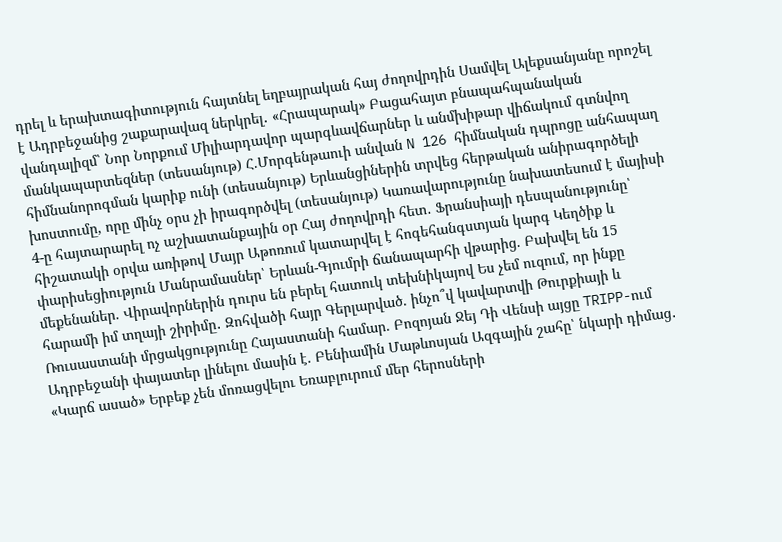դրել և երախտագիտություն հայտնել եղբայրական հայ ժողովրդին Սամվել Ալեքսանյանը որոշել է Ադրբեջանից շաքարավազ ներկրել․ «Հրապարակ» Բացահայտ բնապահպանական վանդալիզմ՝ Նոր Նորքում Միլիարդավոր պարգևավճարներ և անմխիթար վիճակում գտնվող մանկապարտեզներ (տեսանյութ) Հ.Մորգենթաուի անվան N 126 հիմնական դպրոցը անհապաղ հիմնանորոգման կարիք ունի (տեսանյութ) Երևանցիներին տրվեց հերթական անիրագործելի խոստումը, որը մինչ օրս չի իրագործվել (տեսանյութ) Կառավարությունը նախատեսում է մայիսի 4-ը հայտարարել ոչ աշխատանքային օր Հայ ժողովրդի հետ․ Ֆրանսիայի դեսպանությունը՝ հիշատակի օրվա առիթով Մայր Աթոռում կատարվել է հոգեհանգստյան կարգ Կեղծիք և փարիսեցիություն Մանրամասներ՝ Երևան-Գյումրի ճանապարհի վթարից. Բախվել են 15 մեքենաներ. Վիրավորներին դուրս են բերել հատուկ տեխնիկայով Ես չեմ ուզում, որ ինքը հարամի իմ տղայի շիրիմը․ Զոհվածի հայր Գերլարված. ինչո՞վ կավարտվի Թուրքիայի և Ռուսաստանի մրցակցությունը Հայաստանի համար. Բոզոյան Ջեյ Դի Վենսի այցը TRIPP-ում Ադրբեջանի փայատեր լինելու մասին է. Բենիամին Մաթևոսյան Ազգային շահը՝ նկարի դիմաց․ «Կարճ ասած» Երբեք չեն մոռացվելու Եռաբլուրում մեր հերոսների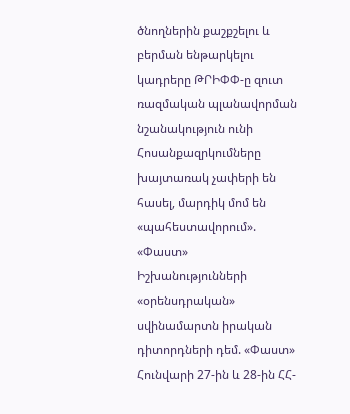ծնողներին քաշքշելու և բերման ենթարկելու կադրերը ԹՐԻՓՓ-ը զուտ ռազմական պլանավորման նշանակություն ունի Հոսանքազրկումները խայտառակ չափերի են հասել, մարդիկ մոմ են «պահեստավորում». «Փաստ» Իշխանությունների «օրենսդրական» սվինամարտն իրական դիտորդների դեմ. «Փաստ» Հունվարի 27-ին և 28-ին ՀՀ-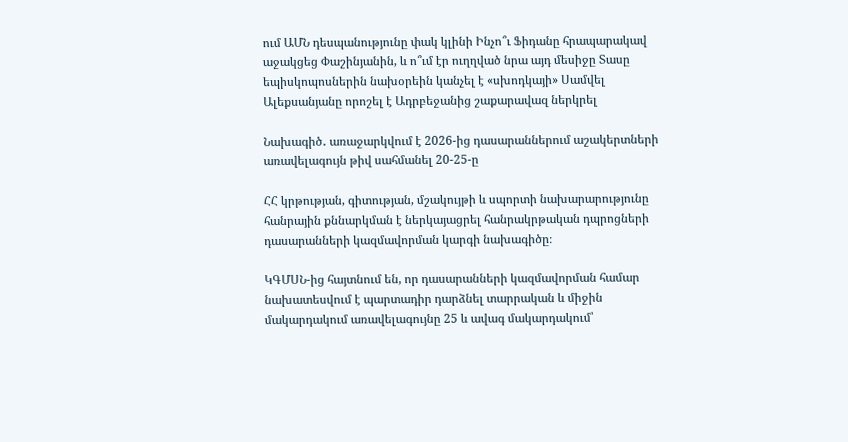ում ԱՄՆ դեսպանությունը փակ կլինի Ինչո՞ւ Ֆիդանը հրապարակավ աջակցեց Փաշինյանին, և ո՞ւմ էր ուղղված նրա այդ մեսիջը Տասը եպիսկոպոսներին նախօրեին կանչել է «սխոդկայի» Սամվել Ալեքսանյանը որոշել է Ադրբեջանից շաքարավազ ներկրել

Նախագիծ․ առաջարկվում է 2026-ից դասարաններում աշակերտների առավելագույն թիվ սահմանել 20-25-ը

ՀՀ կրթության, գիտության, մշակույթի և սպորտի նախարարությունը հանրային քննարկման է ներկայացրել հանրակրթական դպրոցների դասարանների կազմավորման կարգի նախագիծը։

ԿԳՄՍՆ-ից հայտնում են, որ դասարանների կազմավորման համար նախատեսվում է պարտադիր դարձնել տարրական և միջին մակարդակում առավելագույնը 25 և ավագ մակարդակում՝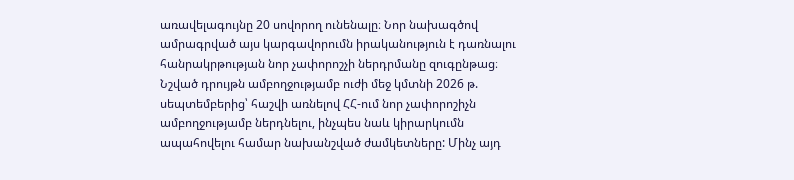առավելագույնը 20 սովորող ունենալը։ Նոր նախագծով ամրագրված այս կարգավորումն իրականություն է դառնալու հանրակրթության նոր չափորոշչի ներդրմանը զուգընթաց։ Նշված դրույթն ամբողջությամբ ուժի մեջ կմտնի 2026 թ. սեպտեմբերից՝ հաշվի առնելով ՀՀ-ում նոր չափորոշիչն ամբողջությամբ ներդնելու, ինչպես նաև կիրարկումն ապահովելու համար նախանշված ժամկետները: Մինչ այդ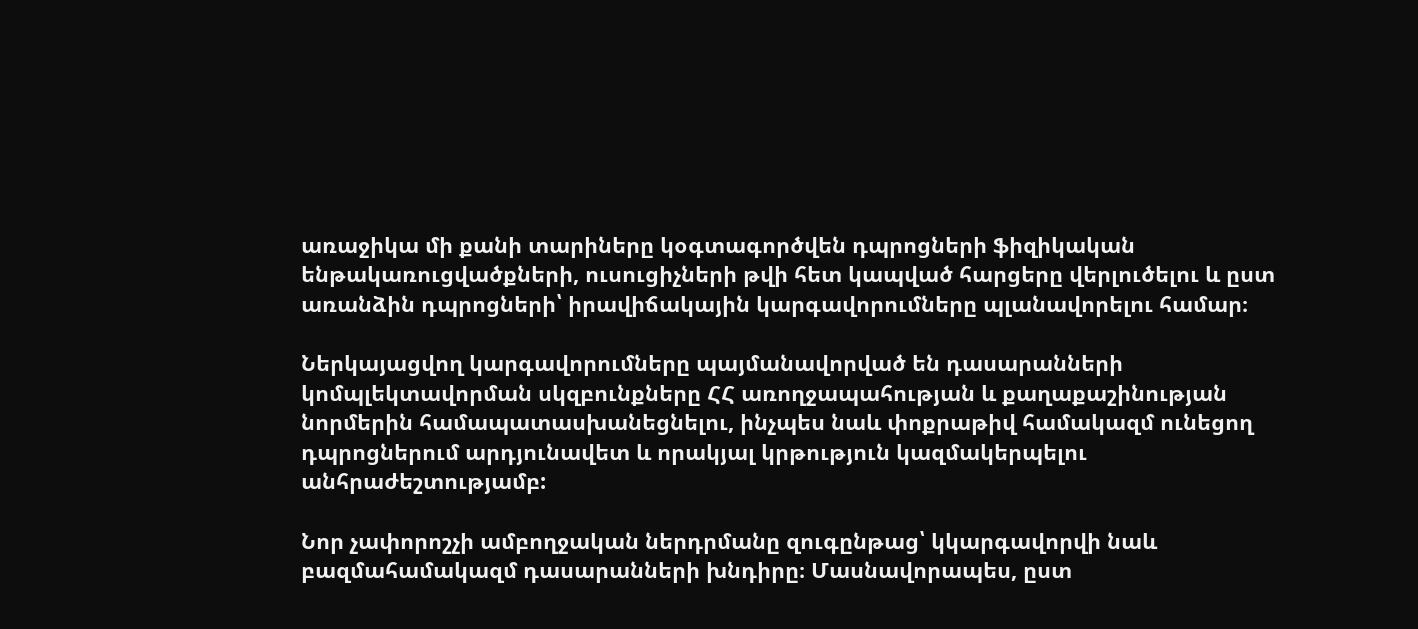առաջիկա մի քանի տարիները կօգտագործվեն դպրոցների ֆիզիկական ենթակառուցվածքների, ուսուցիչների թվի հետ կապված հարցերը վերլուծելու և ըստ առանձին դպրոցների՝ իրավիճակային կարգավորումները պլանավորելու համար։

Ներկայացվող կարգավորումները պայմանավորված են դասարանների կոմպլեկտավորման սկզբունքները ՀՀ առողջապահության և քաղաքաշինության նորմերին համապատասխանեցնելու, ինչպես նաև փոքրաթիվ համակազմ ունեցող դպրոցներում արդյունավետ և որակյալ կրթություն կազմակերպելու անհրաժեշտությամբ:

Նոր չափորոշչի ամբողջական ներդրմանը զուգընթաց՝ կկարգավորվի նաև բազմահամակազմ դասարանների խնդիրը։ Մասնավորապես, ըստ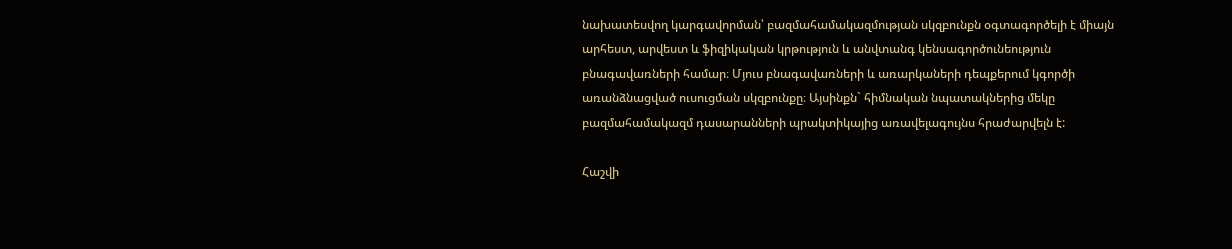նախատեսվող կարգավորման՝ բազմահամակազմության սկզբունքն օգտագործելի է միայն արհեստ, արվեստ և ֆիզիկական կրթություն և անվտանգ կենսագործունեություն բնագավառների համար։ Մյուս բնագավառների և առարկաների դեպքերում կգործի առանձնացված ուսուցման սկզբունքը։ Այսինքն` հիմնական նպատակներից մեկը բազմահամակազմ դասարանների պրակտիկայից առավելագույնս հրաժարվելն է:

Հաշվի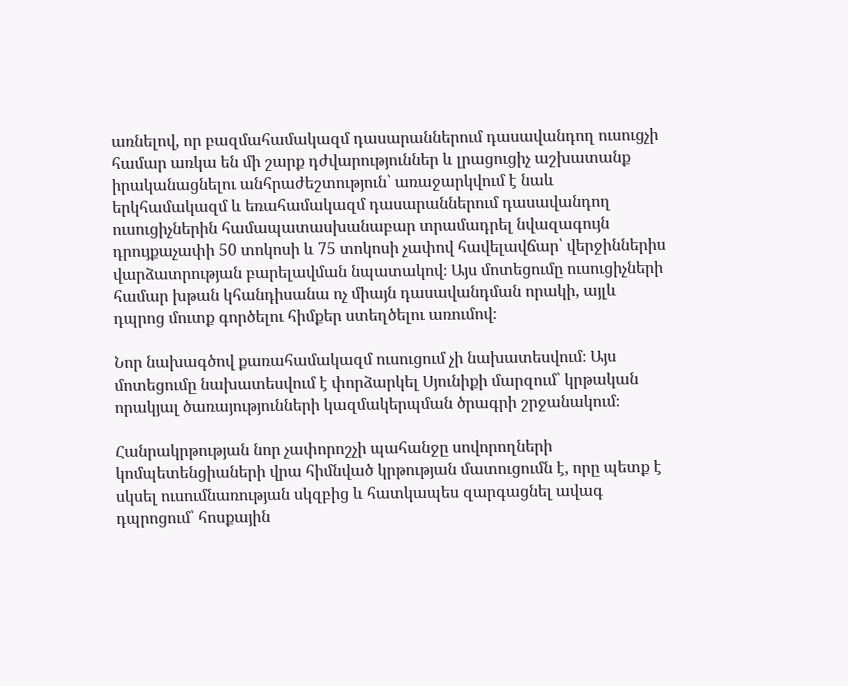առնելով, որ բազմահամակազմ դասարաններում դասավանդող ուսուցչի համար առկա են մի շարք դժվարություններ և լրացուցիչ աշխատանք իրականացնելու անհրաժեշտություն՝ առաջարկվում է նաև երկհամակազմ և եռահամակազմ դասարաններում դասավանդող ուսուցիչներին համապատասխանաբար տրամադրել նվազագույն դրույքաչափի 50 տոկոսի և 75 տոկոսի չափով հավելավճար՝ վերջիններիս վարձատրության բարելավման նպատակով։ Այս մոտեցումը ուսուցիչների համար խթան կհանդիսանա ոչ միայն դասավանդման որակի, այլև դպրոց մուտք գործելու հիմքեր ստեղծելու առումով։

Նոր նախագծով քառահամակազմ ուսուցում չի նախատեսվում։ Այս մոտեցումը նախատեսվում է փորձարկել Սյունիքի մարզում՝ կրթական որակյալ ծառայությունների կազմակերպման ծրագրի շրջանակում։

Հանրակրթության նոր չափորոշչի պահանջը սովորողների կոմպետենցիաների վրա հիմնված կրթության մատուցումն է, որը պետք է սկսել ուսումնառության սկզբից և հատկապես զարգացնել ավագ դպրոցում՝ հոսքային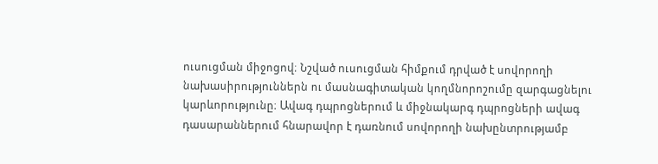ուսուցման միջոցով։ Նշված ուսուցման հիմքում դրված է սովորողի նախասիրություններն ու մասնագիտական կողմնորոշումը զարգացնելու կարևորությունը։ Ավագ դպրոցներում և միջնակարգ դպրոցների ավագ դասարաններում հնարավոր է դառնում սովորողի նախընտրությամբ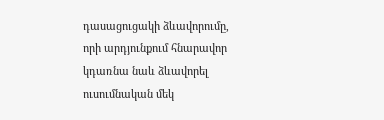դասացուցակի ձևավորումը, որի արդյունքում հնարավոր կդառնա նաև ձևավորել ուսումնական մեկ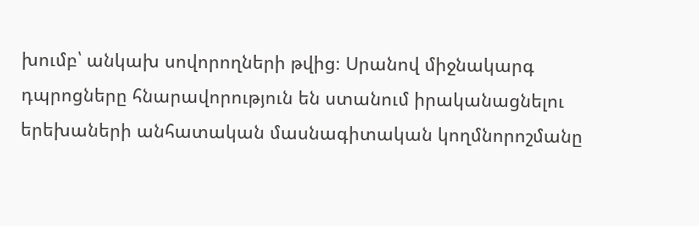խումբ՝ անկախ սովորողների թվից։ Սրանով միջնակարգ դպրոցները հնարավորություն են ստանում իրականացնելու երեխաների անհատական մասնագիտական կողմնորոշմանը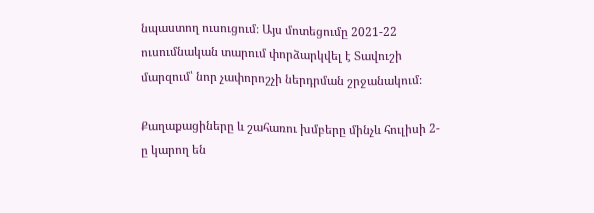նպաստող ուսուցում։ Այս մոտեցումը 2021-22 ուսումնական տարում փորձարկվել է Տավուշի մարզում՝ նոր չափորոշչի ներդրման շրջանակում։

Քաղաքացիները և շահառու խմբերը մինչև հուլիսի 2-ը կարող են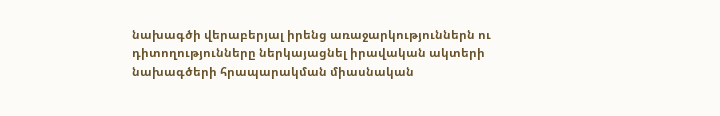նախագծի վերաբերյալ իրենց առաջարկություններն ու դիտողությունները ներկայացնել իրավական ակտերի նախագծերի հրապարակման միասնական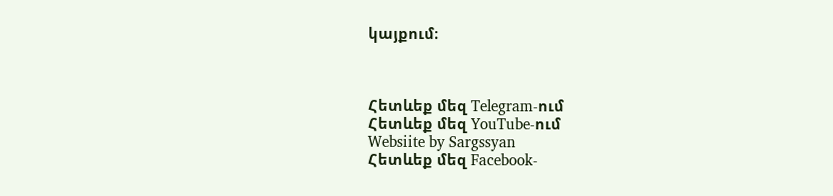կայքում։



Հետևեք մեզ Telegram-ում
Հետևեք մեզ YouTube-ում
Websiite by Sargssyan
Հետևեք մեզ Facebook-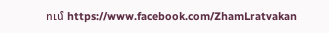ում https://www.facebook.com/ZhamLratvakan